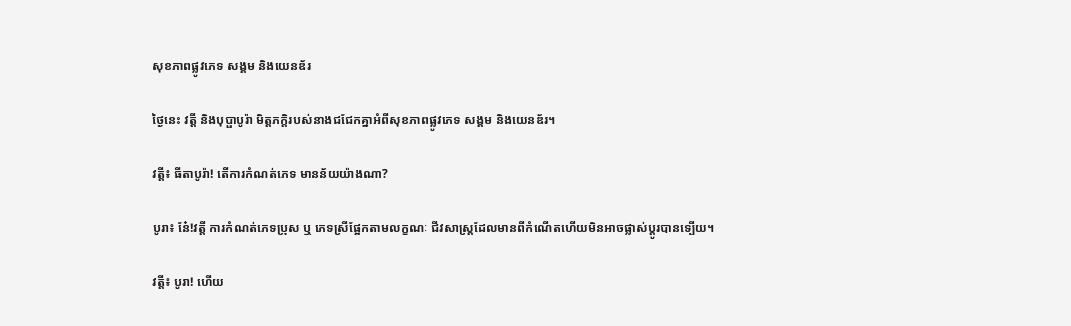សុខភាពផ្លូវភេទ សង្គម និងយេនឌ័រ

ថ្ងៃនេះ វត្តី និងបុប្ផាបូរ៉ា មិត្តភក្តិរបស់នាងជជែកគ្នាអំពីសុខភាពផ្លូវភេទ សង្គម និងយេនឌ័រ។

វត្តី៖ ធីតាបូរ៉ា! តើការកំណត់ភេទ មានន័យយ៉ាងណា?

បូរា៖ នែ៎!វត្តី ការកំណត់ភេទប្រុស ឬ ភេទស្រីផ្អែកតាមលក្ខណៈ ជីវសាស្រ្តដែលមានពីកំណើតហើយមិនអាចផ្លាស់ប្តូរបានទ្បើយ។

វត្តី៖ បូរា! ហើយ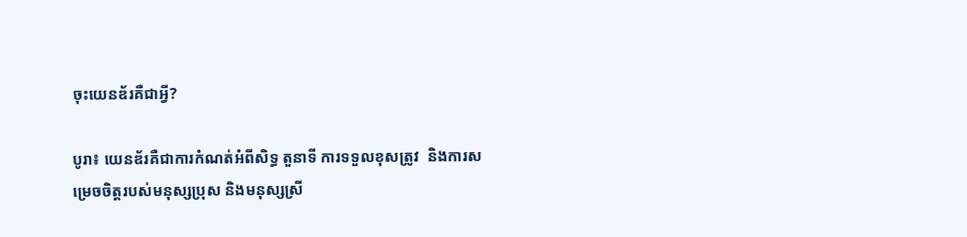ចុះយេនឌ័រគឺជាអ្វី?

បូរា៖ យេនឌ័រគឺជាការកំណត់អំពីសិទ្ធ តួនាទី ការទទួលខុសត្រូវ  និងការសម្រេចចិត្តរបស់មនុស្សប្រុស និងមនុស្សស្រី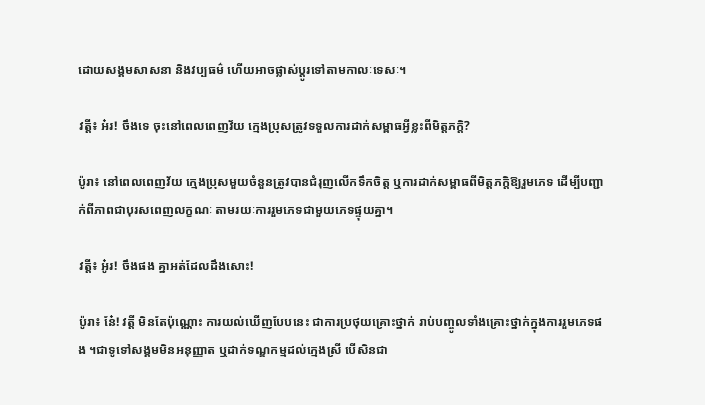ដោយសង្គមសាសនា និងវប្បធម៌ ហើយអាចផ្លាស់ប្តូរទៅតាមកាលៈទេសៈ។

វត្តី៖ អ៎រ! ចឹងទេ ចុះនៅពេលពេញវ័យ ក្មេងប្រុសត្រូវទទួលការដាក់សម្ពាធអ្វីខ្លះពីមិត្តភក្តិ?

ប៉ូរា៖ នៅពេលពេញវ័យ ក្មេងប្រុសមួយចំនួនត្រូវបានជំរុញលើកទឹកចិត្ត ឬការដាក់សម្ពាធពីមិត្តភក្ដិឱ្យរួមភេទ ដើម្បីបញ្ជាក់ពីភាពជាបុរសពេញលក្ខណៈ តាមរយៈការរួមភេទជាមួយភេទផ្ទុយគ្នា។

វត្តី៖ អូ៎រ! ចឹងផង គ្នាអត់ដែលដឹងសោះ!

ប៉ូរា៖ នែ៎! វត្តី មិនតែប៉ុណ្ណោះ ការយល់ឃើញបែបនេះ ជាការប្រថុយគ្រោះថ្នាក់ រាប់បញ្ចូលទាំងគ្រោះថ្នាក់ក្នុងការរួមភេទផង ។ជាទូទៅសង្គមមិនអនុញ្ញាត ឬដាក់ទណ្ឌកម្មដល់ក្មេងស្រី បើសិនជា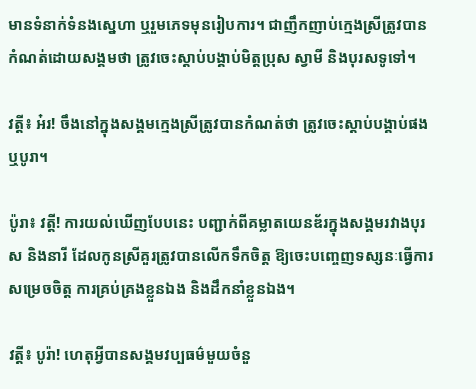មានទំនាក់ទំនងស្នេហា ឬរួមភេទមុនរៀបការ។ ជាញឹកញាប់ក្មេងស្រីត្រូវបានកំណត់ដោយសង្គមថា ត្រូវចេះស្តាប់បង្គាប់មិត្តប្រុស ស្វាមី និងបុរសទូទៅ។

វត្តី៖ អ៎រ! ចឹងនៅក្នុងសង្គមក្មេងស្រីត្រូវបានកំណត់ថា ត្រូវចេះស្តាប់បង្គាប់ផងឬបូរា។

ប៉ូរា៖ វត្តី! ការយល់ឃើញបែបនេះ បញ្ជាក់ពីគម្លាតយេនឌ័រក្នុងសង្គមរវាងបុរស និងនារី ដែលកូនស្រីគួរត្រូវបានលើកទឹកចិត្ត ឱ្យចេះបញ្ចេញទស្សនៈធ្វើការសម្រេចចិត្ត ការគ្រប់គ្រងខ្លួនឯង និងដឹកនាំខ្លួនឯង។

វត្តី៖ បូរ៉ា! ហេតុអ្វីបានសង្គមវប្បធម៌មួយចំនួ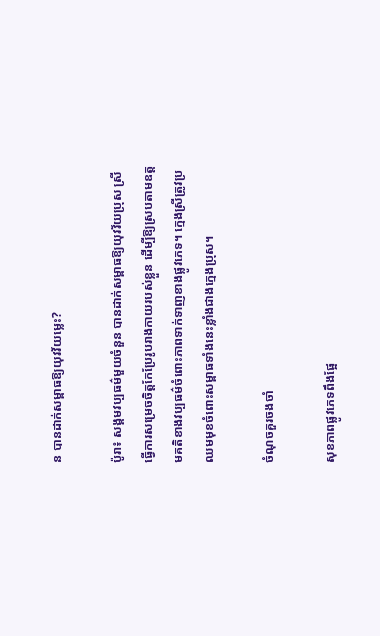ន បានដាក់សម្ពាធឱ្យយុវវ័យម្លេះ?

ប៉ូរា៖ សង្គមវប្បធម៌មួយចំនួន បានដាក់សម្ពាធឱ្យយុវវ័យប្រុស ស្រី ធ្វើការសម្រេចចិត្ដកែប្រែរូបរាងកាយរបស់ខ្លួន ដើម្បីឱ្យស្របតាមឧត្តមគតិខាងវប្បធម៌ចំពោះភាពទាក់ទាញខាងផ្លូវភេទ។ ក្មេងស្រីត្រូវប្រឈមមុខចំពោះសម្ពាធទាំងនេះខ្លាំងជាងក្មេងប្រុស។

ចំណុចគួរចងចាំ

សុខភាពផ្លូវភេទពឹងផ្អែ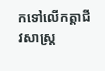កទៅលើកត្តាជីវសាស្ត្រ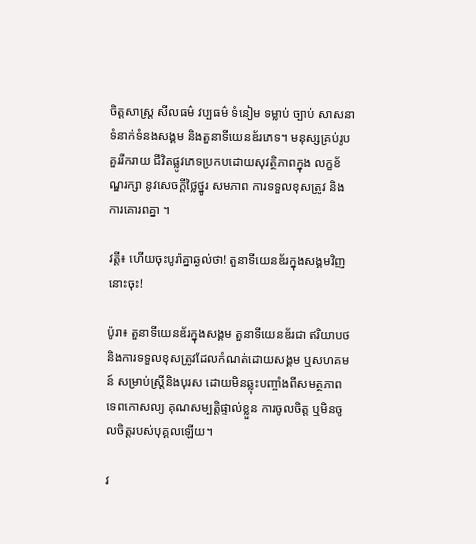ចិត្តសាស្ត្រ សីលធម៌ វប្បធម៌ ទំនៀម ទម្លាប់ ច្បាប់ សាសនា ទំនាក់ទំនងសង្គម និងតួនាទីយេនឌ័រភេទ។ មនុស្សគ្រប់រូបគួររីករាយ ជីវិតផ្លូវភេទប្រកបដោយសុវត្ថិភាពក្នុង លក្ខខ័ណ្ឌរក្សា នូវសេចក្ដីថ្លៃថ្នូរ សមភាព ការទទួលខុសត្រូវ និងការគោរពគ្នា ។

វត្តី៖ ហើយចុះបូរ៉ាគ្នាឆ្ងល់ថា! តួនាទីយេនឌ័រក្នុងសង្គមវិញនោះចុះ!

ប៉ូរា៖ តួនាទីយេនឌ័រក្នុងសង្គម តួនាទីយេនឌ័រជា ឥរិយាបថនិងការទទួលខុសត្រូវដែលកំណត់ដោយសង្គម ឬសហគមន៍ សម្រាប់ស្រ្តីនិងបុរស ដោយមិនឆ្លុះបញ្ចាំងពីសមត្ថភាព ទេពកោសល្យ គុណសម្បត្តិផ្ទាល់ខ្លួន ការចូលចិត្ត ឬមិនចូលចិត្តរបស់បុគ្គលឡើយ។

វ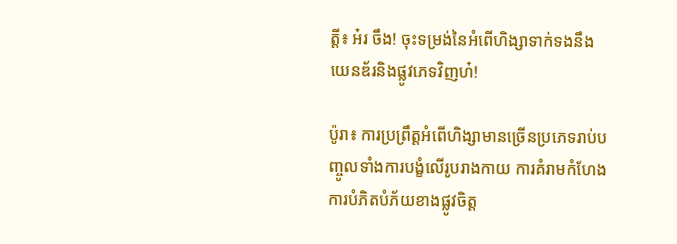ត្តី៖ អ៎រ ចឹង! ចុះទម្រង់នៃអំពើហិង្សាទាក់ទងនឹងយេនឌ័រនិងផ្លូវភេទវិញហ៎!

ប៉ូរា៖ ការប្រព្រឹត្តអំពើហិង្សាមានច្រើនប្រភេទរាប់បញ្ចូលទាំងការបង្ខំលើរូបរាងកាយ ការគំរាមកំហែង ការបំភិតបំភ័យខាងផ្លូវចិត្ត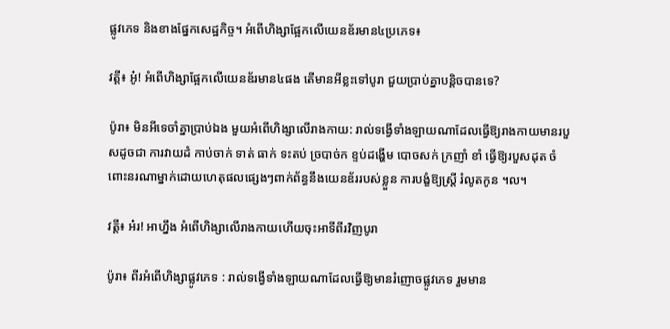ផ្លូវភេទ និងខាងផ្នែកសេដ្ឋកិច្ច។ អំពើហិង្សាផ្អែកលើយេនឌ័រមាន៤ប្រភេទ៖

វត្តី៖ អូ៎! អំពើហិង្សាផ្អែកលើយេនឌ័រមាន៤ផង តើមានអីខ្លះទៅបូរា ជួយប្រាប់គ្នាបន្តិចបានទេ?

ប៉ូរា៖ មិនអីទេចាំគ្នាប្រាប់ឯង មួយអំពើហិង្សាលើរាងកាយ: រាល់ទង្វើទាំងឡាយណាដែលធ្វើឱ្យរាងកាយមានរបួសដូចជា ការវាយដំ កាប់ចាក់ ទាត់ ធាក់ ទះតប់ ច្របាច់ក ខ្ទប់ដង្ហើម បោចសក់ ក្រញាំ ខាំ ធ្វើឱ្យរបួសដុត ចំពោះនរណាម្នាក់ដោយហេតុផលផ្សេងៗពាក់ព័ន្ធនឹងយេនឌ័ររបស់ខ្លួន ការបង្ខំឱ្យស្ត្រី រំលូតកូន ។ល។

វត្តី៖ អ៎រ! អាហ្នឹង អំពើហិង្សាលើរាងកាយហើយចុះអាទីពីរវិញបូរា

ប៉ូរា៖ ពីរអំពើហិង្សាផ្លូវភេទ : រាល់ទង្វើទាំងឡាយណាដែលធ្វើឱ្យមានរំញោចផ្លូវភេទ រួមមាន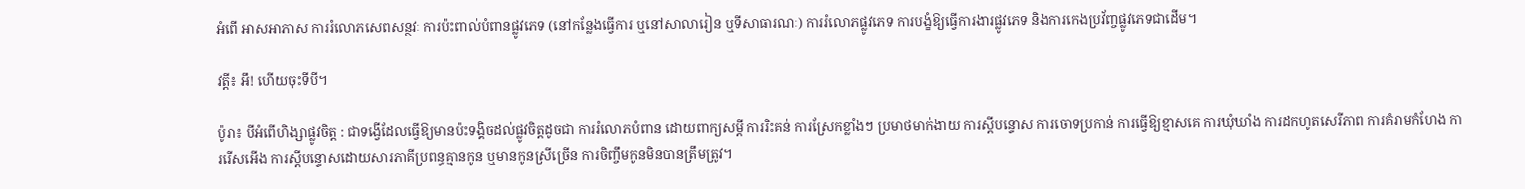អំពើ អាសអាភាស ការរំលោភសេពសន្ថវៈ ការប៉ះពាល់បំពានផ្លូវភេទ (នៅកន្លែងធ្វើការ ឬនៅសាលារៀន ឬទីសាធារណៈ) ការរំលោភផ្លូវភេទ ការបង្ខំឱ្យធ្វើការងារផ្លូវភេទ និងការកេងប្រវ័ញ្ចផ្លូវភេទជាដើម។

វត្តី៖ អឹ! ហើយចុះទីបី។

ប៉ូរា៖ បីអំពើហិង្សាផ្លូវចិត្ត : ជាទង្វើដែលធ្វើឱ្យមានប៉ះទង្គិចដល់ផ្លូវចិត្តដូចជា ការរំលោភបំពាន ដោយពាក្យសម្តី ការរិះគន់ ការស្រែកខ្លាំងៗ ប្រមាថមាក់ងាយ ការស្តីបន្ទោស ការចោទប្រកាន់ ការធ្វើឱ្យខ្មាសគេ ការឃុំឃាំង ការដកហូតសេរីភាព ការគំរាមកំហែង ការរើសអើង ការស្តីបន្ទោសដោយសារភាគីប្រពន្ធគ្មានកូន ឬមានកូនស្រីច្រើន ការចិញ្ចឹមកូនមិនបានត្រឹមត្រូវ។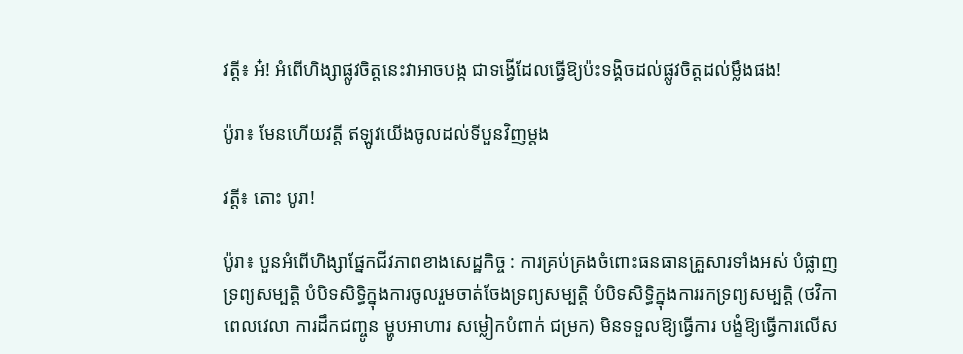វត្តី៖ អ៎! អំពើហិង្សាផ្លូវចិត្តនេះវាអាចបង្ក ជាទង្វើដែលធ្វើឱ្យប៉ះទង្គិចដល់ផ្លូវចិត្តដល់ម្លឹងផង!

ប៉ូរា៖ មែនហើយវត្តី ឥឡូវយើងចូលដល់ទីបួនវិញម្តង

វត្តី៖ តោះ បូរា!

ប៉ូរា៖ បួនអំពើហិង្សាផ្នែកជីវភាពខាងសេដ្ឋកិច្ច : ការគ្រប់គ្រងចំពោះធនធានគ្រួសារទាំងអស់ បំផ្លាញទ្រព្យសម្បត្តិ បំបិទសិទ្ធិក្នុងការចូលរួមចាត់ចែងទ្រព្យសម្បត្តិ បំបិទសិទ្ធិក្នុងការរកទ្រព្យសម្បត្តិ (ថវិកា ពេលវេលា ការដឹកជញ្ចូន ម្ហូបអាហារ សម្លៀកបំពាក់ ជម្រក) មិនទទួលឱ្យធ្វើការ បង្ខំឱ្យធ្វើការលើស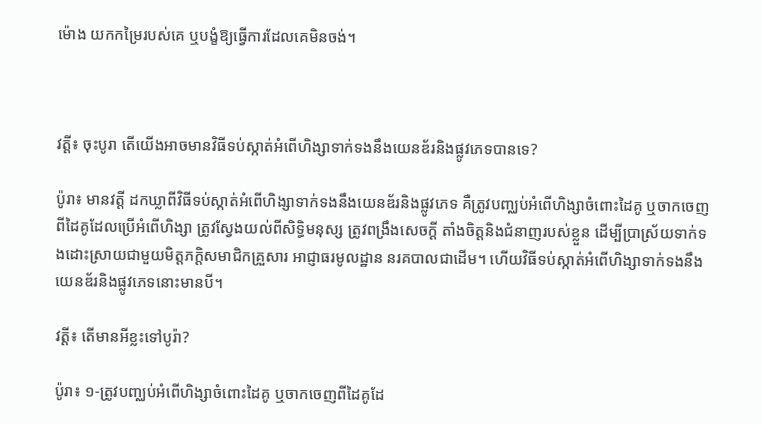ម៉ោង យកកម្រៃរបស់គេ ឬបង្ខំឱ្យធ្វើការដែលគេមិនចង់។



វត្តី៖ ចុះបូរា តើយើងអាចមានវិធីទប់ស្កាត់អំពើហិង្សាទាក់ទងនឹងយេនឌ័រនិងផ្លូវភេទបានទេ?

ប៉ូរា៖ មានវត្តី ដកឃ្លាពីវិធីទប់ស្កាត់អំពើហិង្សាទាក់ទងនឹងយេនឌ័រនិងផ្លូវភេទ គឺត្រូវបញ្ឈប់អំពើហិង្សាចំពោះដៃគូ ឬចាកចេញពីដៃគូដែលប្រើអំពើហិង្សា ត្រូវស្វែងយល់ពីសិទ្ធិមនុស្ស ត្រូវពង្រឹងសេចក្តី តាំងចិត្តនិងជំនាញរបស់ខ្លួន ដើម្បីប្រាស្រ័យទាក់ទងដោះស្រាយជាមួយមិត្តភក្តិសមាជិកគ្រួសារ អាជ្ញាធរមូលដ្ឋាន នរគបាលជាដើម។ ហើយវិធីទប់ស្កាត់អំពើហិង្សាទាក់ទងនឹងយេនឌ័រនិងផ្លូវភេទនោះមានបី។

វត្តី៖ តើមានអីខ្លះទៅបូរ៉ា?

ប៉ូរា៖ ១-ត្រូវបញ្ឈប់អំពើហិង្សាចំពោះដៃគូ ឬចាកចេញពីដៃគូដែ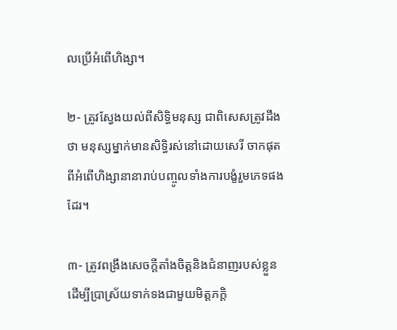លប្រើអំពើហិង្សា។

២- ត្រូវស្វែងយល់ពីសិទ្ធិមនុស្ស ជាពិសេសត្រូវដឹងថា មនុស្សម្នាក់មានសិទ្ធិរស់នៅដោយសេរី ចាកផុតពីអំពើហិង្សានានារាប់បញ្ចូលទាំងការបង្ខំរួមភេទផងដែរ។

៣- ត្រូវពង្រឹងសេចក្តីតាំងចិត្តនិងជំនាញរបស់ខ្លួន ដើម្បីប្រាស្រ័យទាក់ទងជាមួយមិត្តភក្តិ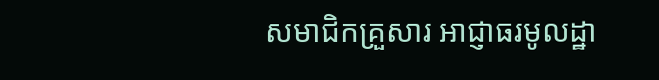សមាជិកគ្រួសារ អាជ្ញាធរមូលដ្ឋា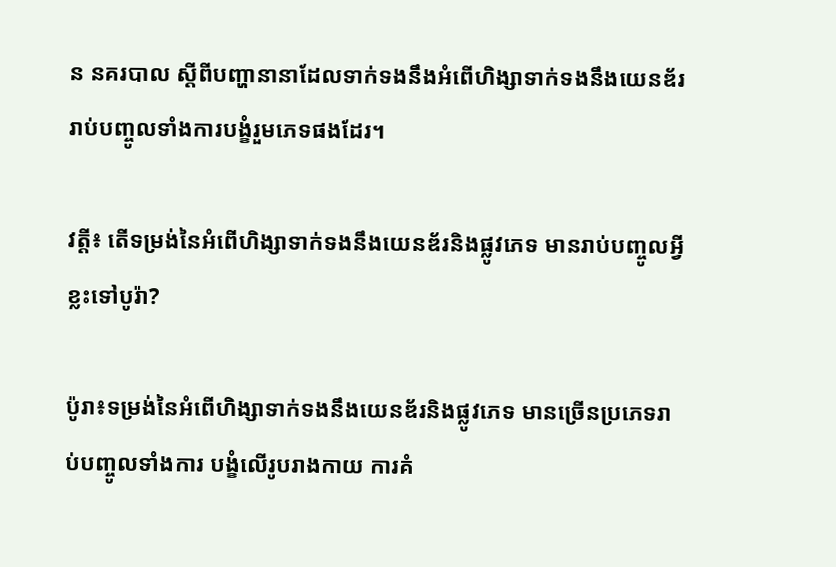ន នគរបាល ស្តីពីបញ្ហានានាដែលទាក់ទងនឹងអំពើហិង្សាទាក់ទងនឹងយេនឌ័ររាប់បញ្ចូលទាំងការបង្ខំរួមភេទផងដែរ។

វត្តី៖ តើទម្រង់នៃអំពើហិង្សាទាក់ទងនឹងយេនឌ័រនិងផ្លូវភេទ មានរាប់បញ្ចូលអ្វីខ្លះទៅបូរ៉ា?

ប៉ូរា៖ទម្រង់នៃអំពើហិង្សាទាក់ទងនឹងយេនឌ័រនិងផ្លូវភេទ មានច្រើនប្រភេទរាប់បញ្ចូលទាំងការ បង្ខំលើរូបរាងកាយ ការគំ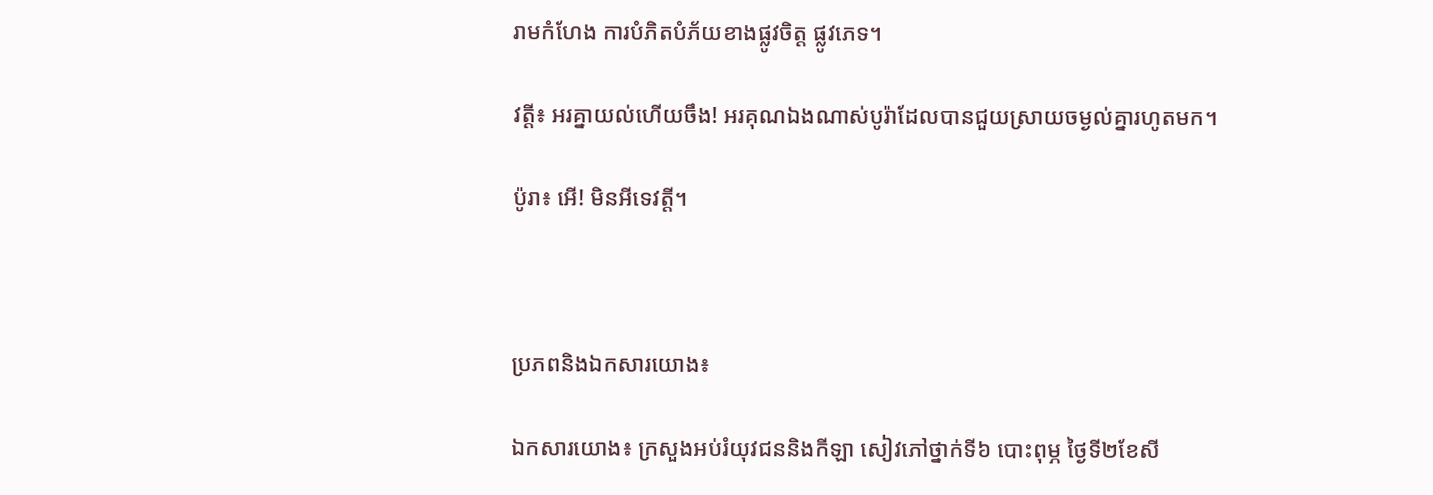រាមកំហែង ការបំភិតបំភ័យខាងផ្លូវចិត្ត ផ្លូវភេទ។

វត្តី៖ អរគ្នាយល់ហើយចឹង! អរគុណឯងណាស់បូរ៉ាដែលបានជួយស្រាយចម្ងល់គ្នារហូតមក។

ប៉ូរា៖ អើ! មិនអីទេវត្តី។



ប្រភពនិងឯកសារយោង៖

ឯកសារយោង៖ ក្រសួងអប់រំយុវជននិងកីឡា សៀវភៅថ្នាក់ទី៦ បោះពុម្ភ ថ្ងៃទី២ខែសី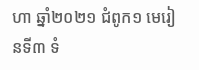ហា ឆ្នាំ២០២១ ជំពូក១ មេរៀនទី៣ ទំ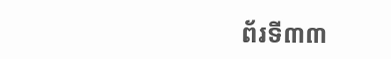ព័រទី៣៣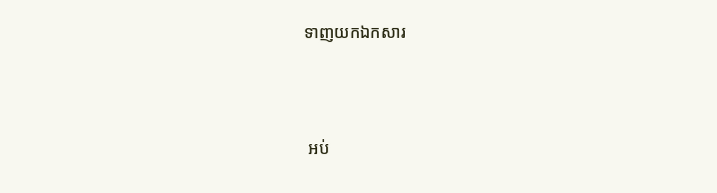ទាញយកឯកសារ



 អប់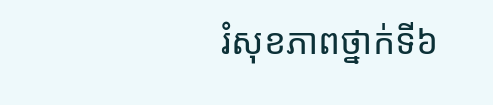រំសុខភាពថ្នាក់ទី៦